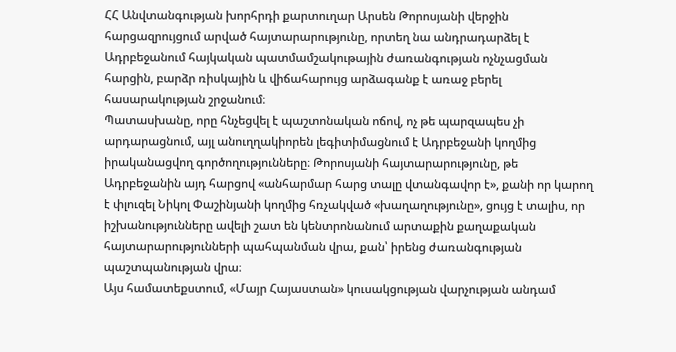ՀՀ Անվտանգության խորհրդի քարտուղար Արսեն Թորոսյանի վերջին հարցազրույցում արված հայտարարությունը, որտեղ նա անդրադարձել է Ադրբեջանում հայկական պատմամշակութային ժառանգության ոչնչացման հարցին, բարձր ռիսկային և վիճահարույց արձագանք է առաջ բերել հասարակության շրջանում։
Պատասխանը, որը հնչեցվել է պաշտոնական ոճով, ոչ թե պարզապես չի արդարացնում, այլ անուղղակիորեն լեգիտիմացնում է Ադրբեջանի կողմից իրականացվող գործողությունները։ Թորոսյանի հայտարարությունը, թե Ադրբեջանին այդ հարցով «անհարմար հարց տալը վտանգավոր է», քանի որ կարող է փլուզել Նիկոլ Փաշինյանի կողմից հռչակված «խաղաղությունը», ցույց է տալիս, որ իշխանությունները ավելի շատ են կենտրոնանում արտաքին քաղաքական հայտարարությունների պահպանման վրա, քան՝ իրենց ժառանգության պաշտպանության վրա։
Այս համատեքստում, «Մայր Հայաստան» կուսակցության վարչության անդամ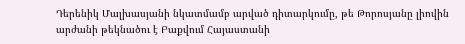Դերենիկ Մալխասյանի նկատմամբ արված դիտարկումը, թե Թորոսյանը լիովին արժանի թեկնածու է Բաքվում Հայաստանի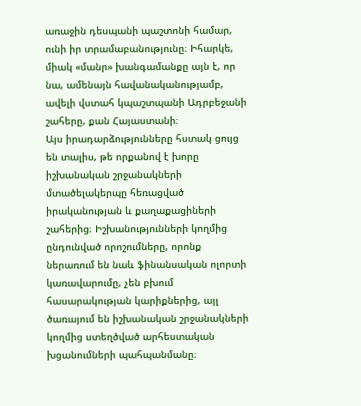առաջին դեսպանի պաշտոնի համար, ունի իր տրամաբանությունը։ Իհարկե, միակ «մանր» խանգամանքը այն է, որ նա, ամենայն հավանականությամբ, ավելի վստահ կպաշտպանի Ադրբեջանի շահերը, քան Հայաստանի։
Այս իրադարձությունները հստակ ցույց են տալիս, թե որքանով է խորը իշխանական շրջանակների մտածելակերպը հեռացված իրականության և քաղաքացիների շահերից։ Իշխանությունների կողմից ընդունված որոշումները, որոնք ներառում են նաև ֆինանսական ոլորտի կառավարումը, չեն բխում հասարակության կարիքներից, այլ ծառայում են իշխանական շրջանակների կողմից ստեղծված արհեստական խցանումների պահպանմանը։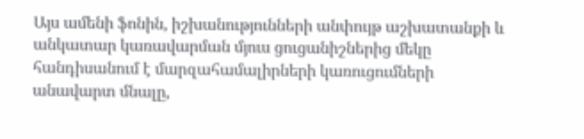Այս ամենի ֆոնին, իշխանությունների անփույթ աշխատանքի և անկատար կառավարման մյուս ցուցանիշներից մեկը հանդիսանում է մարզահամալիրների կառուցումների անավարտ մնալը,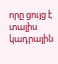որը ցույց է տալիս կադրային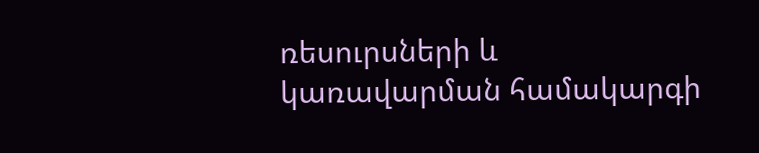ռեսուրսների և կառավարման համակարգի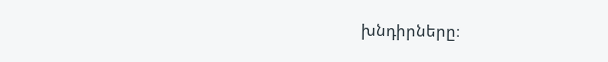խնդիրները։